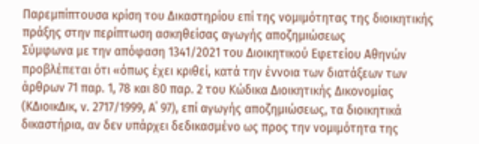Παρεμπίπτουσα κρίση του Δικαστηρίου επί της νομιμότητας της διοικητικής πράξης στην περίπτωση ασκηθείσας αγωγής αποζημιώσεως
Σύμφωνα με την απόφαση 1341/2021 του Διοικητικού Εφετείου Αθηνών προβλέπεται ότι «όπως έχει κριθεί, κατά την έννοια των διατάξεων των άρθρων 71 παρ. 1, 78 και 80 παρ. 2 του Κώδικα Διοικητικής Δικονομίας (ΚΔιοικΔικ, ν. 2717/1999, Α΄ 97), επί αγωγής αποζημιώσεως, τα διοικητικά δικαστήρια, αν δεν υπάρχει δεδικασμένο ως προς την νομιμότητα της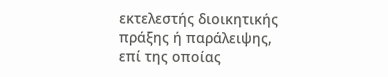εκτελεστής διοικητικής πράξης ή παράλειψης, επί της οποίας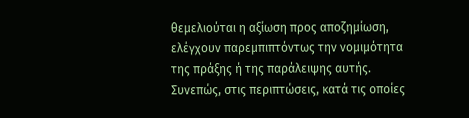θεμελιούται η αξίωση προς αποζημίωση, ελέγχουν παρεμπιπτόντως την νομιμότητα της πράξης ή της παράλειψης αυτής. Συνεπώς, στις περιπτώσεις, κατά τις οποίες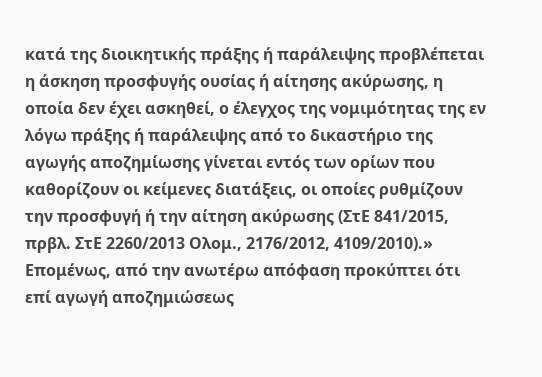κατά της διοικητικής πράξης ή παράλειψης προβλέπεται η άσκηση προσφυγής ουσίας ή αίτησης ακύρωσης, η οποία δεν έχει ασκηθεί, ο έλεγχος της νομιμότητας της εν λόγω πράξης ή παράλειψης από το δικαστήριο της αγωγής αποζημίωσης γίνεται εντός των ορίων που καθορίζουν οι κείμενες διατάξεις, οι οποίες ρυθμίζουν την προσφυγή ή την αίτηση ακύρωσης (ΣτΕ 841/2015, πρβλ. ΣτΕ 2260/2013 Ολομ., 2176/2012, 4109/2010).»
Επομένως, από την ανωτέρω απόφαση προκύπτει ότι επί αγωγή αποζημιώσεως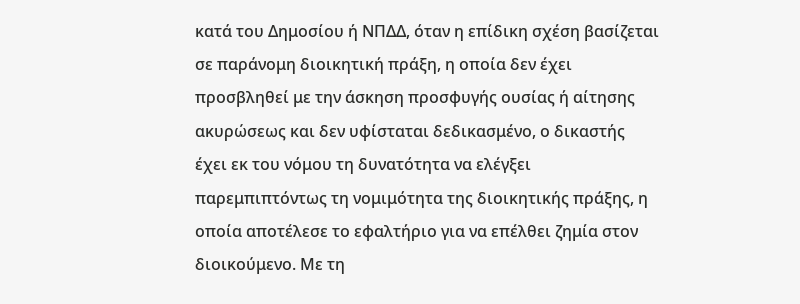κατά του Δημοσίου ή ΝΠΔΔ, όταν η επίδικη σχέση βασίζεται σε παράνομη διοικητική πράξη, η οποία δεν έχει προσβληθεί με την άσκηση προσφυγής ουσίας ή αίτησης ακυρώσεως και δεν υφίσταται δεδικασμένο, ο δικαστής έχει εκ του νόμου τη δυνατότητα να ελέγξει παρεμπιπτόντως τη νομιμότητα της διοικητικής πράξης, η οποία αποτέλεσε το εφαλτήριο για να επέλθει ζημία στον διοικούμενο. Με τη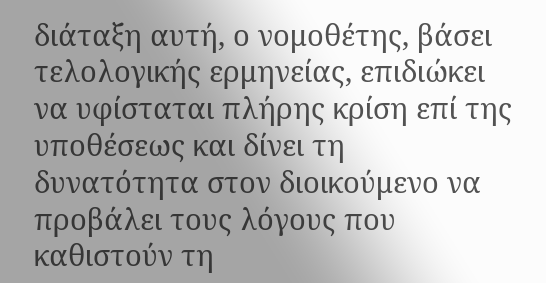διάταξη αυτή, ο νομοθέτης, βάσει τελολογικής ερμηνείας, επιδιώκει να υφίσταται πλήρης κρίση επί της υποθέσεως και δίνει τη δυνατότητα στον διοικούμενο να προβάλει τους λόγους που καθιστούν τη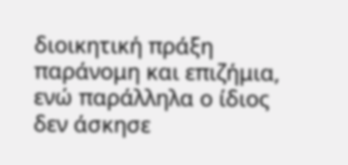διοικητική πράξη παράνομη και επιζήμια, ενώ παράλληλα ο ίδιος δεν άσκησε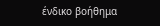ένδικο βοήθημα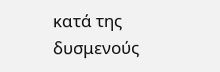κατά της δυσμενούς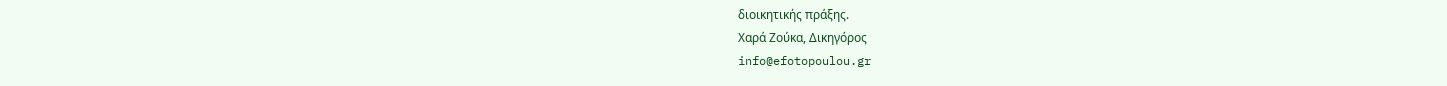διοικητικής πράξης.
Χαρά Ζούκα, Δικηγόρος
info@efotopoulou.gr